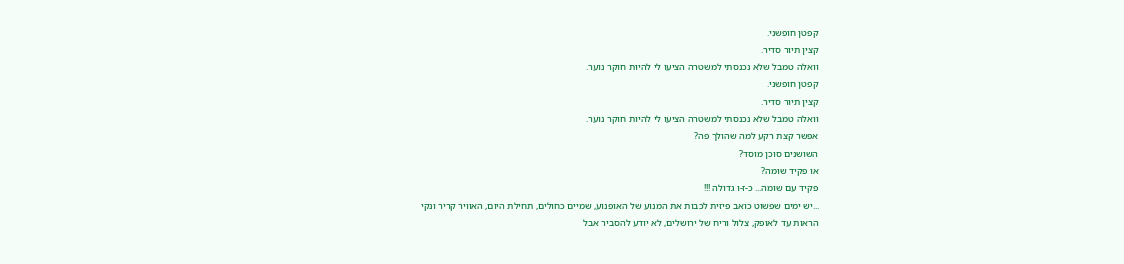קפטן חופשני.
קצין תיור סדיר.
וואלה טמבל שלא נכנסתי למשטרה הציעו לי להיות חוקר נוער.
קפטן חופשני.
קצין תיור סדיר.
וואלה טמבל שלא נכנסתי למשטרה הציעו לי להיות חוקר נוער.
אפשר קצת רקע למה שהולך פה?
השושנים סוכן מוסד?
או פקיד שומה?
פקיד עם שומה... כ-ז-ו גדולה !!!
...יש ימים שפשוט כואב פיזית לכבות את המנוע של האופנוע, שמיים כחולים, תחילת היום, האוויר קריר ונקי
הראות עד לאופק, צלול וריח של ירושלים, לא יודע להסביר אבל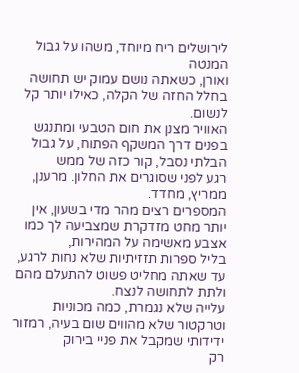לירושלים ריח מיוחד, משהו על גבול המנטה
ואורן, כשאתה נושם עמוק יש תחושה בחלל החזה של הקלה, כאילו יותר קל לנשום.
האוויר מצנן את חום הטבעי ומתנגש בפנים דרך המשקף הפתוח, על גבול הבלתי נסבל, קור כזה של ממש
רגע לפני שסוגרים את החלון. מרענן, ממריץ, מחדד.
המספרים רצים מהר מדי בשעון, אין יותר מחט מזדקרת שמצביעה לך כמו אצבע מאשימה על המהירות,
בליל ספרות תזזיתיות שלא נחות לרגע, עד שאתה מחליט פשוט להתעלם מהם ולתת לתחושה לנצח.
עלייה שלא נגמרת, כמה מכוניות וטרקטור שלא מהווים שום בעיה, רמזור ידידותי שמקבל את פניי בירוק
רק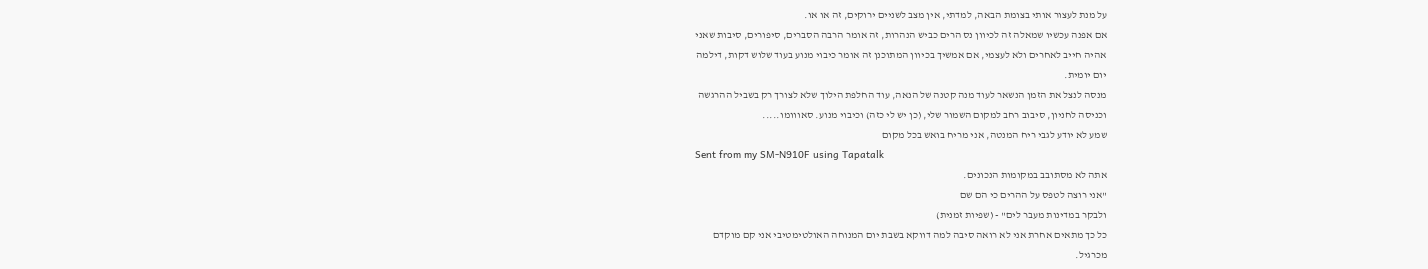על מנת לעצור אותי בצומת הבאה, למדתי, אין מצב לשניים ירוקים, זה או או.
אם אפנה עכשיו שמאלה זה לכיוון נס הרים כביש הנהרות, זה אומר הרבה הסברים, סיפורים, סיבות שאני
אהיה חייב לאחרים ולא לעצמי, אם אמשיך בכיוון המתוכנן זה אומר כיבוי מנוע בעוד שלוש דקות, דילמה
יום יומית.
מנסה לנצל את הזמן הנשאר לעוד מנה קטנה של הנאה, עוד החלפת הילוך שלא לצורך רק בשביל ההרגשה
וכניסה לחניון, סיבוב רחב למקום השמור שלי, (כן יש לי כזה) וכיבוי מנוע. סאווומו.....
שמע לא יודע לגבי ריח המנטה, אני מריח בואש בכל מקום
Sent from my SM-N910F using Tapatalk
אתה לא מסתובב במקומות הנכונים.
"אני רוצה לטפס על ההרים כי הם שם
ולבקר במדינות מעבר לים" - (שפיות זמנית)
כל כך מתאים אחרת אני לא רואה סיבה למה דווקא בשבת יום המנוחה האולטימטיבי אני קם מוקדם
מכרגיל.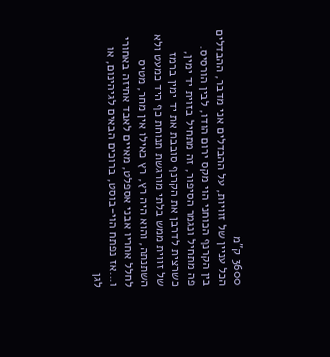3600 ק"מ
הכל עניין של זוויות, על ההבדלים אני מדבר, ההבדלים בין הקרנף הכוחני הוי מקס ירום הודו, לבין הורסיס.
פה מתחיל ונגמר הסיפור, זה מתחיל בזוית יד ימין, כשרצית לדרבן את הקרנף סובבת את יד ימין ברמז
של זווית ממש בלתי מורגשת תנוחת כף היד כמעט ולא השתנתה, והוא היה רץ, רץ כאילו אין מחר, מטיס
לחלל אחריו אבני אספלט, מאיים לאבד אחיזה באחורי ו...אז נפתח הוי-בוסט, ברוכים הבאים לגיהינום, או
לגן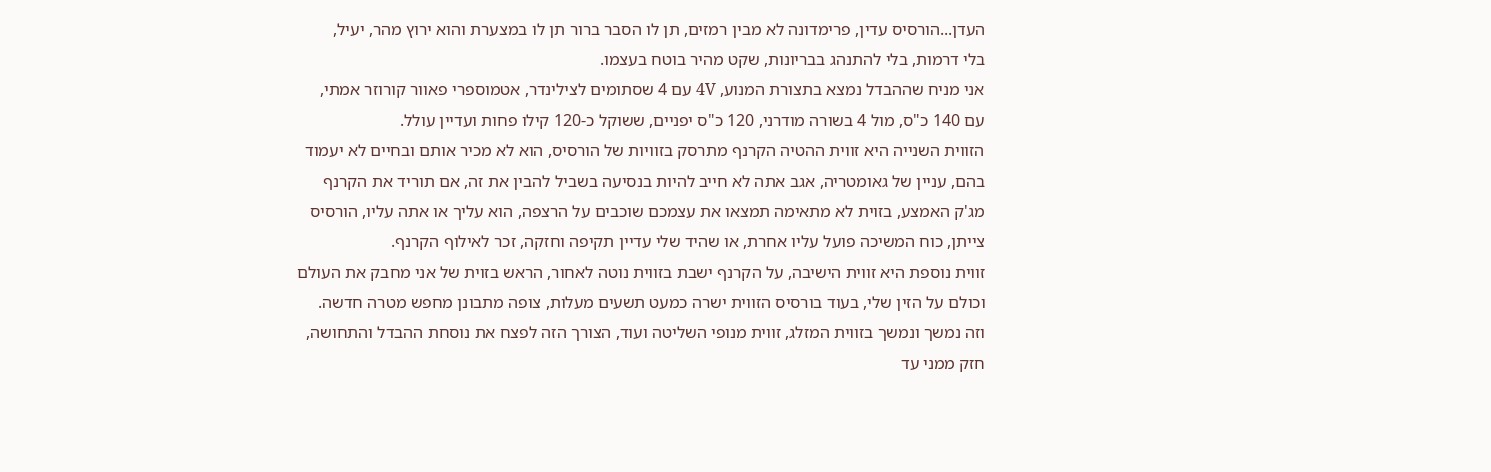העדן...הורסיס עדין, פרימדונה לא מבין רמזים, תן לו הסבר ברור תן לו במצערת והוא ירוץ מהר, יעיל,
בלי דרמות, בלי להתנהג בבריונות, שקט מהיר בוטח בעצמו.
אני מניח שההבדל נמצא בתצורת המנוע, 4V עם 4 שסתומים לצילינדר, אטמוספרי פאוור קורוזר אמתי,
עם 140 כ"ס, מול 4 בשורה מודרני, 120 כ"ס יפניים, ששוקל כ-120 קילו פחות ועדיין עולל.
הזווית השנייה היא זווית ההטיה הקרנף מתרסק בזוויות של הורסיס, הוא לא מכיר אותם ובחיים לא יעמוד
בהם, עניין של גאומטריה, אגב אתה לא חייב להיות בנסיעה בשביל להבין את זה, אם תוריד את הקרנף
מג'ק האמצע, בזוית לא מתאימה תמצאו את עצמכם שוכבים על הרצפה, הוא עליך או אתה עליו, הורסיס
צייתן, כוח המשיכה פועל עליו אחרת, או שהיד שלי עדיין תקיפה וחזקה, זכר לאילוף הקרנף.
זווית נוספת היא זווית הישיבה, על הקרנף ישבת בזווית נוטה לאחור, הראש בזוית של אני מחבק את העולם
וכולם על הזין שלי, בעוד בורסיס הזווית ישרה כמעט תשעים מעלות, צופה מתבונן מחפש מטרה חדשה.
וזה נמשך ונמשך בזווית המזלג, זווית מנופי השליטה ועוד, הצורך הזה לפצח את נוסחת ההבדל והתחושה,
חזק ממני עד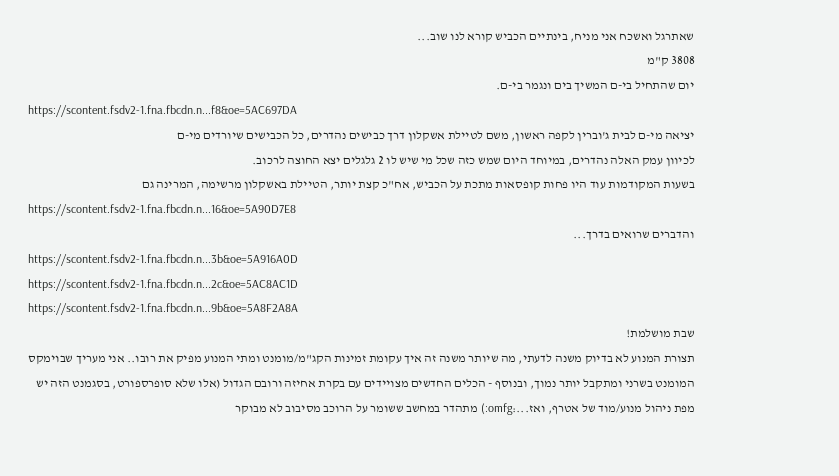שאתרגל ואשכח אני מניח, בינתיים הכביש קורא לנו שוב...
3808 ק"מ
יום שהתחיל בי-ם המשיך בים ונגמר בי-ם.
https://scontent.fsdv2-1.fna.fbcdn.n...f8&oe=5AC697DA
יציאה מי-ם לבית ג'וברין לקפה ראשון, משם לטיילת אשקלון דרך כבישים נהדרים, כל הכבישים שיורדים מי-ם
לכיוון עמק האלה נהדרים, במיוחד היום שמש כזה שכל מי שיש לו 2 גלגלים יצא החוצה לרכוב.
בשעות המקודמות עוד היו פחות קופסאות מתכת על הכביש, אח"כ קצת יותר, הטיילת באשקלון מרשימה, המרינה גם
https://scontent.fsdv2-1.fna.fbcdn.n...16&oe=5A90D7E8
והדברים שרואים בדרך...
https://scontent.fsdv2-1.fna.fbcdn.n...3b&oe=5A916A0D
https://scontent.fsdv2-1.fna.fbcdn.n...2c&oe=5AC8AC1D
https://scontent.fsdv2-1.fna.fbcdn.n...9b&oe=5A8F2A8A
שבת מושלמת!
תצורת המנוע לא בדיוק משנה לדעתי, מה שיותר משנה זה איך עקומת זמינות הקג"מ/מומנט ומתי המנוע מפיק את רובו.. אני מעריך שבוימקס המומנט בשרני ומתקבל יותר נמוך, ובנוסף - הכלים החדשים מצויידים עם בקרת אחיזה ורובם הגדול (אלו שלא סופרספורט, בסגמנט הזה יש מפת ניהול מנוע/מוד של אטרף, ואז...:omfg:) מתהדר במחשב ששומר על הרוכב מסיבוב לא מבוקר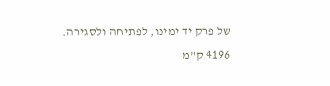של פרק יד ימינו, לפתיחה ולסגירה.
4196 ק"מ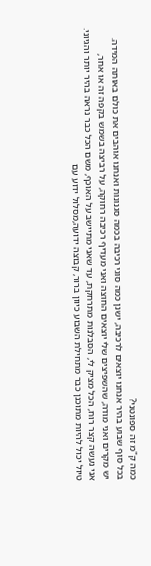כמה ק"מ זה ספונטני?
בכל סוף שבוע בהיר אנחנו יוצאים לרכיבה, ישנן כמה סוגי רכיבה בכמה סגנונות ואנחנו אוהבים את כולם באותה המידה.
יש מקרים ואני מודה, שהשפיצים שלי יוצאים החוצה ואני מעדיף רכיבה רחוקה, על רביצה בשמש בקפה זה או אחר,
אני נעשה קצר רוח, הכל מציק לי, הסבלנות מתרחקת, עד שאני מתיישב על האוכף, משם הכל כבר נראה בהיר יותר והגיוני.
טיול יכול להיות מתוכנן כבר מתחילת השבוע כיוון ברור, קבוצה ידועה,מסלול ידוע עם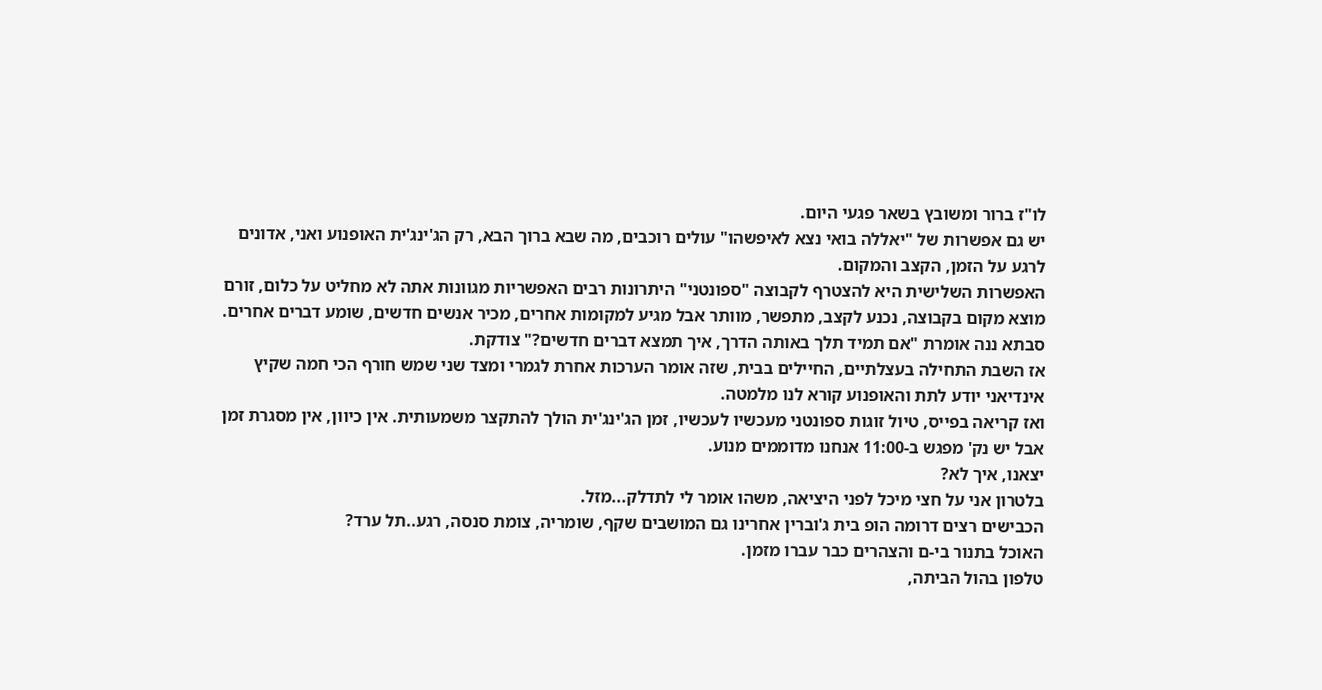לו"ז ברור ומשובץ בשאר פגעי היום.
יש גם אפשרות של "יאללה בואי נצא לאיפשהו" עולים רוכבים, מה שבא ברוך הבא, רק הג'ינג'ית האופנוע ואני, אדונים
לרגע על הזמן, הקצב והמקום.
האפשרות השלישית היא להצטרף לקבוצה "ספונטני" היתרונות רבים האפשריות מגוונות אתה לא מחליט על כלום, זורם
מוצא מקום בקבוצה, נכנע לקצב, מתפשר, מוותר אבל מגיע למקומות אחרים, מכיר אנשים חדשים, שומע דברים אחרים.
סבתא ננה אומרת "אם תמיד תלך באותה הדרך, איך תמצא דברים חדשים?" צודקת.
אז השבת התחילה בעצלתיים, החיילים בבית, שזה אומר הערכות אחרת לגמרי ומצד שני שמש חורף הכי חמה שקיץ
אינדיאני יודע לתת והאופנוע קורא לנו מלמטה.
ואז קריאה בפייס, טיול זוגות ספונטני מעכשיו לעכשיו, זמן הג'ינג'ית הולך להתקצר משמעותית. אין כיוון, אין מסגרת זמן
אבל יש נק' מפגש ב-11:00 אנחנו מדוממים מנוע.
יצאנו, איך לא?
בלטרון אני על חצי מיכל לפני היציאה, משהו אומר לי לתדלק...מזל.
הכבישים רצים דרומה הופ בית ג'וברין אחרינו גם המושבים שקף, שומריה, צומת סנסה, רגע..תל ערד?
האוכל בתנור בי-ם והצהרים כבר עברו מזמן.
טלפון בהול הביתה,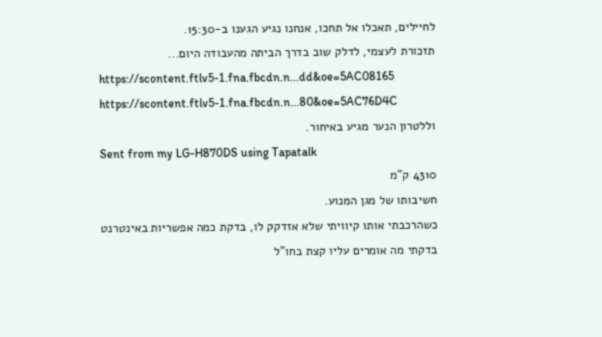לחיילים, תאכלו אל תחכו, אנחנו נגיע הגענו ב-15:30.
תזכורת לעצמי, לדלק שוב בדרך הביתה מהעבודה היום...
https://scontent.ftlv5-1.fna.fbcdn.n...dd&oe=5AC08165
https://scontent.ftlv5-1.fna.fbcdn.n...80&oe=5AC76D4C
וללטרון הנער מגיע באיחור.
Sent from my LG-H870DS using Tapatalk
4310 ק"מ
חשיבותו של מגן המנוע.
כשהרכבתי אותו קיוויתי שלא אזדקק לו, בדקת כמה אפשריות באינטרנט בדקתי מה אומרים עליו קצת בחו"ל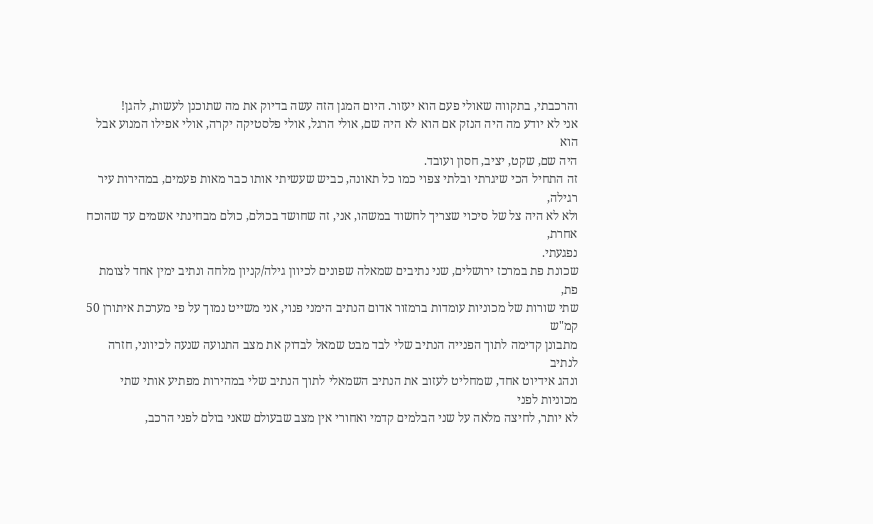והרכבתי, בתקווה שאולי פעם הוא יעזור. היום המגן הזה עשה בדיוק את מה שתוכנן לעשות, להגן!
אני לא יודע מה היה הנזק אם הוא לא היה שם, אולי הרגל, אולי פלסטיקה יקרה, אולי אפילו המנוע אבל הוא
היה שם, שקט, יציב, חסון ועובד.
זה התחיל הכי שיגרתי ובלתי צפוי כמו כל תאונה, כביש שעשיתי אותו כבר מאות פעמים, במהירות עיר רגילה,
ולא לא היה צל של סיכוי שצריך לחשוד במשהו, אני, זה שחושד בכולם, כולם מבחינתי אשמים עד שהוכח אחרת,
נפגעתי.
שכונת פת במרכז ירושלים, שני נתיבים שמאלה שפונים לכיוון גילה/קניון מלחה ונתיב ימין אחד לצומת פת,
שתי שורות של מכוניות עומדות ברמזור אדום הנתיב הימני פנוי, אני משייט נמוך על פי מערכת איתורן 50 קמ"ש
מתבונן קדימה לתוך הפנייה הנתיב שלי לבד מבט שמאל לבדוק את מצב התנועה שנעה לכיווני, חזרה לנתיב
ונהג אידיוט אחד, שמחליט לעזוב את הנתיב השמאלי לתוך הנתיב שלי במהירות מפתיע אותי שתי מכוניות לפני
לא יותר, לחיצה מלאה על שני הבלמים קדמי ואחורי אין מצב שבעולם שאני בולם לפני הרכב,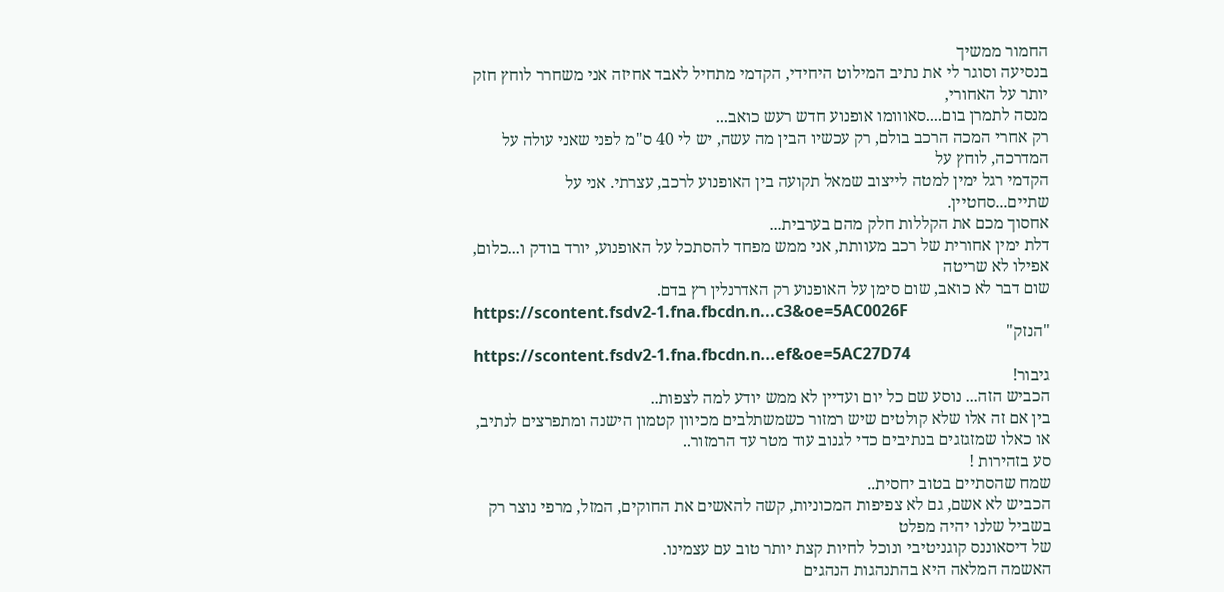החמור ממשיך
בנסיעה וסוגר לי את נתיב המילוט היחידי, הקדמי מתחיל לאבד אחיזה אני משחרר לוחץ חזק יותר על האחורי,
מנסה לתמרן בום....סאווומו אופנוע חדש רעש כואב...
רק אחרי המכה הרכב בולם, רק עכשיו הבין מה עשה, יש לי 40 ס"מ לפני שאני עולה על המדרכה, לוחץ על
הקדמי רגל ימין למטה לייצוב שמאל תקועה בין האופנוע לרכב, עצרתי. אני על שתיים...סחטיין.
אחסוך מכם את הקללות חלק מהם בערבית...
דלת ימין אחורית של רכב מעוותת, אני ממש מפחד להסתכל על האופנוע, יורד בודק ו...כלום, אפילו לא שריטה
שום דבר לא כואב, שום סימן על האופנוע רק האדרנלין רץ בדם.
https://scontent.fsdv2-1.fna.fbcdn.n...c3&oe=5AC0026F
"הנזק"
https://scontent.fsdv2-1.fna.fbcdn.n...ef&oe=5AC27D74
גיבור!
הכביש הזה... נוסע שם כל יום ועדיין לא ממש יודע למה לצפות..
בין אם זה אלו שלא קולטים שיש רמזור כשמשתלבים מכיוון קטמון הישנה ומתפרצים לנתיב, או כאלו שמזגזגים בנתיבים כדי לגנוב עוד מטר עד הרמזור..
סע בזהירות !
שמח שהסתיים בטוב יחסית..
הכביש לא אשם, גם לא צפיפות המכוניות, קשה להאשים את החוקים, המזל, מרפי נוצר רק בשביל שלנו יהיה מפלט
של דיסאוננס קוגניטיבי ונוכל לחיות קצת יותר טוב עם עצמינו.
האשמה המלאה היא בהתנהגות הנהגים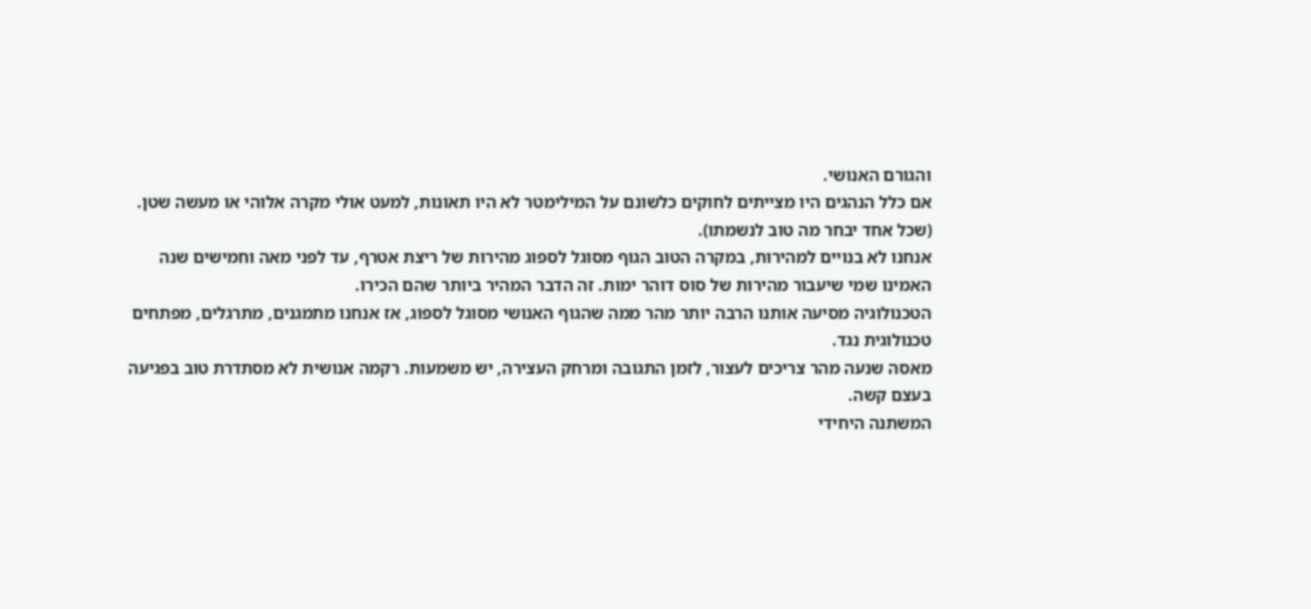והגורם האנושי.
אם כלל הנהגים היו מצייתים לחוקים כלשונם על המילימטר לא היו תאונות, למעט אולי מקרה אלוהי או מעשה שטן.
(שכל אחד יבחר מה טוב לנשמתו).
אנחנו לא בנויים למהירות, במקרה הטוב הגוף מסוגל לספוג מהירות של ריצת אטרף, עד לפני מאה וחמישים שנה
האמינו שמי שיעבור מהירות של סוס דוהר ימות. זה הדבר המהיר ביותר שהם הכירו.
הטכנולוגיה מסיעה אותנו הרבה יותר מהר ממה שהגוף האנושי מסוגל לספוג, אז אנחנו מתמגנים, מתרגלים, מפתחים
טכנולוגית נגד.
מאסה שנעה מהר צריכים לעצור, לזמן התגובה ומרחק העצירה, יש משמעות. רקמה אנושית לא מסתדרת טוב בפגיעה
בעצם קשה.
המשתנה היחידי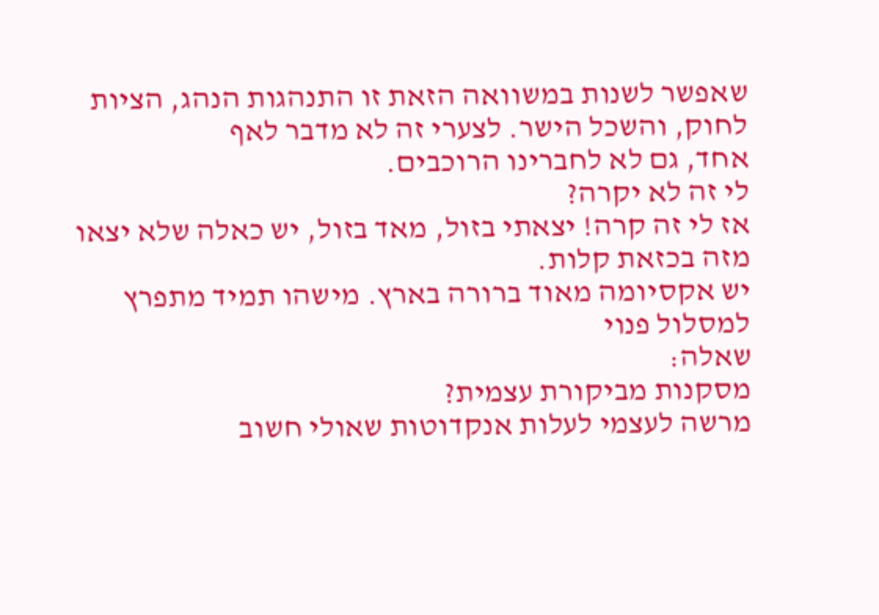שאפשר לשנות במשוואה הזאת זו התנהגות הנהג, הציות לחוק, והשכל הישר. לצערי זה לא מדבר לאף
אחד, גם לא לחברינו הרוכבים.
לי זה לא יקרה?
אז לי זה קרה! יצאתי בזול, מאד בזול, יש כאלה שלא יצאו מזה בכזאת קלות.
יש אקסיומה מאוד ברורה בארץ. מישהו תמיד מתפרץ למסלול פנוי
שאלה:
מסקנות מביקורת עצמית?
מרשה לעצמי לעלות אנקדוטות שאולי חשוב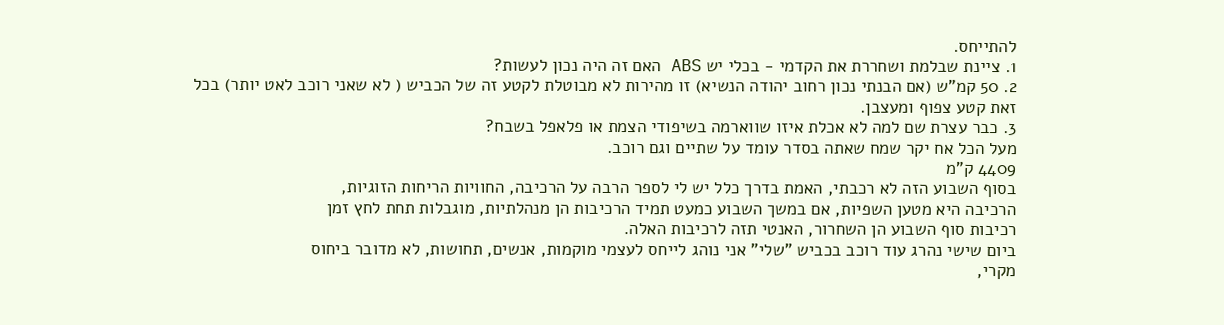להתייחס.
1. ציינת שבלמת ושחררת את הקדמי - בכלי יש ABS האם זה היה נכון לעשות?
2. 50 קמ"ש (אם הבנתי נכון רחוב יהודה הנשיא) זו מהירות לא מבוטלת לקטע זה של הכביש ( לא שאני רוכב לאט יותר) בכל זאת קטע צפוף ומעצבן.
3. כבר עצרת שם למה לא אכלת איזו שווארמה בשיפודי הצמת או פלאפל בשבח?
מעל הכל אח יקר שמח שאתה בסדר עומד על שתיים וגם רוכב.
4409 ק"מ
בסוף השבוע הזה לא רכבתי, האמת בדרך כלל יש לי לספר הרבה על הרכיבה, החוויות הריחות הזוגיות,
הרכיבה היא מטען השפיות, אם במשך השבוע כמעט תמיד הרכיבות הן מנהלתיות, מוגבלות תחת לחץ זמן
רכיבות סוף השבוע הן השחרור, האנטי תזה לרכיבות האלה.
ביום שישי נהרג עוד רוכב בכביש "שלי" אני נוהג לייחס לעצמי מוקמות, אנשים, תחושות, לא מדובר ביחוס
מקרי,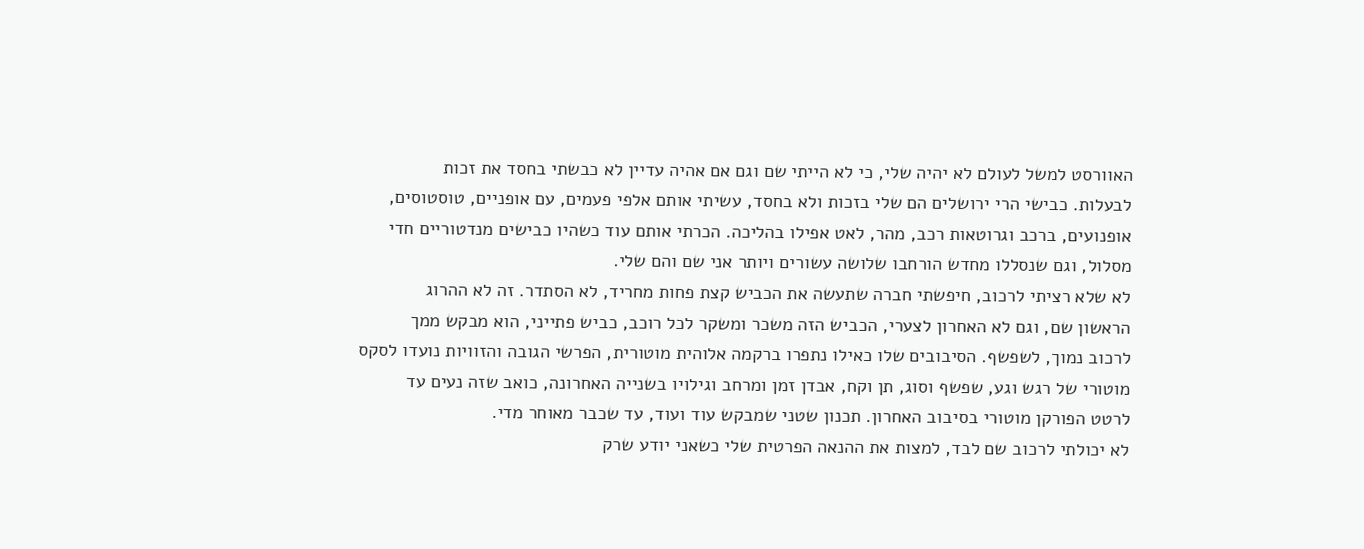האוורסט למשל לעולם לא יהיה שלי, כי לא הייתי שם וגם אם אהיה עדיין לא כבשתי בחסד את זכות
לבעלות. כבישי הרי ירושלים הם שלי בזכות ולא בחסד, עשיתי אותם אלפי פעמים, עם אופניים, טוסטוסים,
אופנועים, ברכב וגרוטאות רכב, מהר, לאט אפילו בהליכה. הכרתי אותם עוד כשהיו כבישים מנדטוריים חדי
מסלול, וגם שנסללו מחדש הורחבו שלושה עשורים ויותר אני שם והם שלי.
לא שלא רציתי לרכוב, חיפשתי חברה שתעשה את הכביש קצת פחות מחריד, לא הסתדר. זה לא ההרוג
הראשון שם, וגם לא האחרון לצערי, הכביש הזה משכר ומשקר לכל רוכב, כביש פתייני, הוא מבקש ממך
לרכוב נמוך, לשפשף. הסיבובים שלו כאילו נתפרו ברקמה אלוהית מוטורית, הפרשי הגובה והזוויות נועדו לסקס
מוטורי של רגש וגע, שפשף וסוג, תן וקח, אבדן זמן ומרחב וגילויו בשנייה האחרונה, כואב שזה נעים עד
לרטט הפורקן מוטורי בסיבוב האחרון. תכנון שטני שמבקש עוד ועוד, עד שכבר מאוחר מדי.
לא יכולתי לרכוב שם לבד, למצות את ההנאה הפרטית שלי כשאני יודע שרק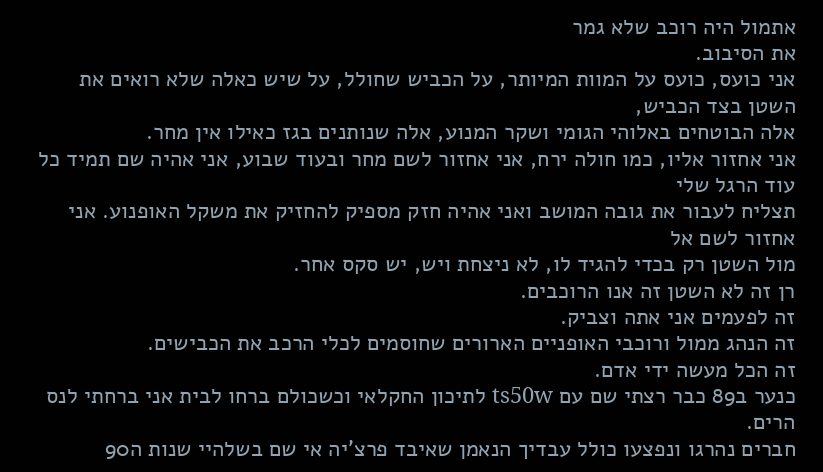אתמול היה רוכב שלא גמר
את הסיבוב.
אני כועס, כועס על המוות המיותר, על הכביש שחולל, על שיש כאלה שלא רואים את השטן בצד הכביש,
אלה הבוטחים באלוהי הגומי ושקר המנוע, אלה שנותנים בגז כאילו אין מחר.
אני אחזור אליו, כמו חולה ירח, אני אחזור לשם מחר ובעוד שבוע, אני אהיה שם תמיד כל עוד הרגל שלי
תצליח לעבור את גובה המושב ואני אהיה חזק מספיק להחזיק את משקל האופנוע. אני אחזור לשם אל
מול השטן רק בכדי להגיד לו, לא ניצחת ויש, יש סקס אחר.
רן זה לא השטן זה אנו הרוכבים.
זה לפעמים אני אתה וצביק.
זה הנהג ממול ורוכבי האופניים הארורים שחוסמים לכלי הרכב את הכבישים.
זה הכל מעשה ידי אדם.
כנער ב89 כבר רצתי שם עם ts50w לתיכון החקלאי וכשכולם ברחו לבית אני ברחתי לנס הרים.
חברים נהרגו ונפצעו כולל עבדיך הנאמן שאיבד פרצ'יה אי שם בשלהיי שנות ה90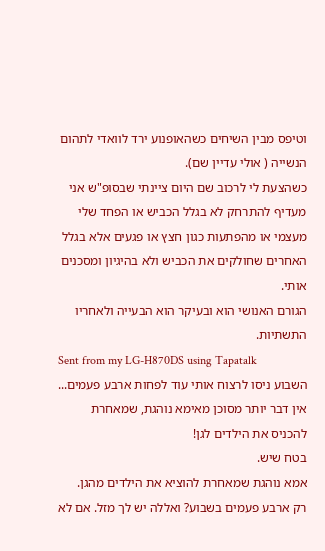וטיפס מבין השיחים כשהאופנוע ירד לוואדי לתהום הנשייה ( אולי עדיין שם).
כשהצעת לי לרכוב שם היום ציינתי שבסופ"ש אני מעדיף להתרחק לא בגלל הכביש או הפחד שלי מעצמי או מהפתעות כגון חצץ או פגעים אלא בגלל האחרים שחולקים את הכביש ולא בהיגיון ומסכנים אותי.
הגורם האנושי הוא ובעיקר הוא הבעייה ולאחריו התשתיות.
Sent from my LG-H870DS using Tapatalk
השבוע ניסו לרצוח אותי עוד לפחות ארבע פעמים...
אין דבר יותר מסוכן מאימא נוהגת, שמאחרת להכניס את הילדים לגן!
בטח שיש.
אמא נוהגת שמאחרת להוציא את הילדים מהגן.
רק ארבע פעמים בשבוע? ואללה יש לך מזל. אם לא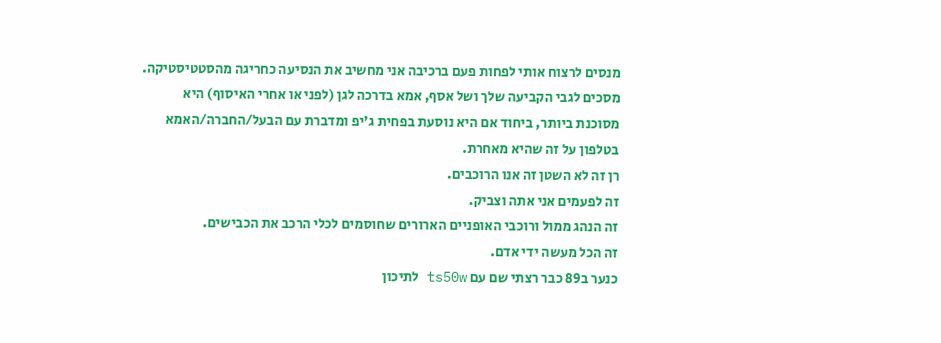מנסים לרצוח אותי לפחות פעם ברכיבה אני מחשיב את הנסיעה כחריגה מהסטטיסטיקה.
מסכים לגבי הקביעה שלך ושל אסף, אמא בדרכה לגן (לפני או אחרי האיסוף) היא מסוכנת ביותר, ביחוד אם היא נוסעת בפחית ג'יפ ומדברת עם הבעל/החברה/האמא בטלפון על זה שהיא מאחרת.
רן זה לא השטן זה אנו הרוכבים.
זה לפעמים אני אתה וצביק.
זה הנהג ממול ורוכבי האופניים הארורים שחוסמים לכלי הרכב את הכבישים.
זה הכל מעשה ידי אדם.
כנער ב89 כבר רצתי שם עם ts50w לתיכון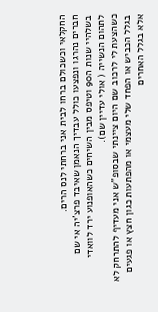החקלאי וכשכולם ברחו לבית אני ברחתי לנס הרים.
חברים נהרגו ונפצעו כולל עבדיך הנאמן שאיבד פרצ'יה אי שם בשלהיי שנות ה90 וטיפס מבין השיחים כשהאופנוע ירד לוואדי לתהום הנשייה ( אולי עדיין שם).
כשהצעת לי לרכוב שם היום ציינתי שבסופ"ש אני מעדיף להתרחק לא בגלל הכביש או הפחד שלי מעצמי או מהפתעות כגון חצץ או פגעים אלא בגלל האחרים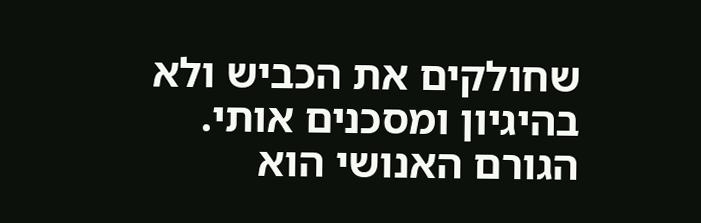שחולקים את הכביש ולא בהיגיון ומסכנים אותי.
הגורם האנושי הוא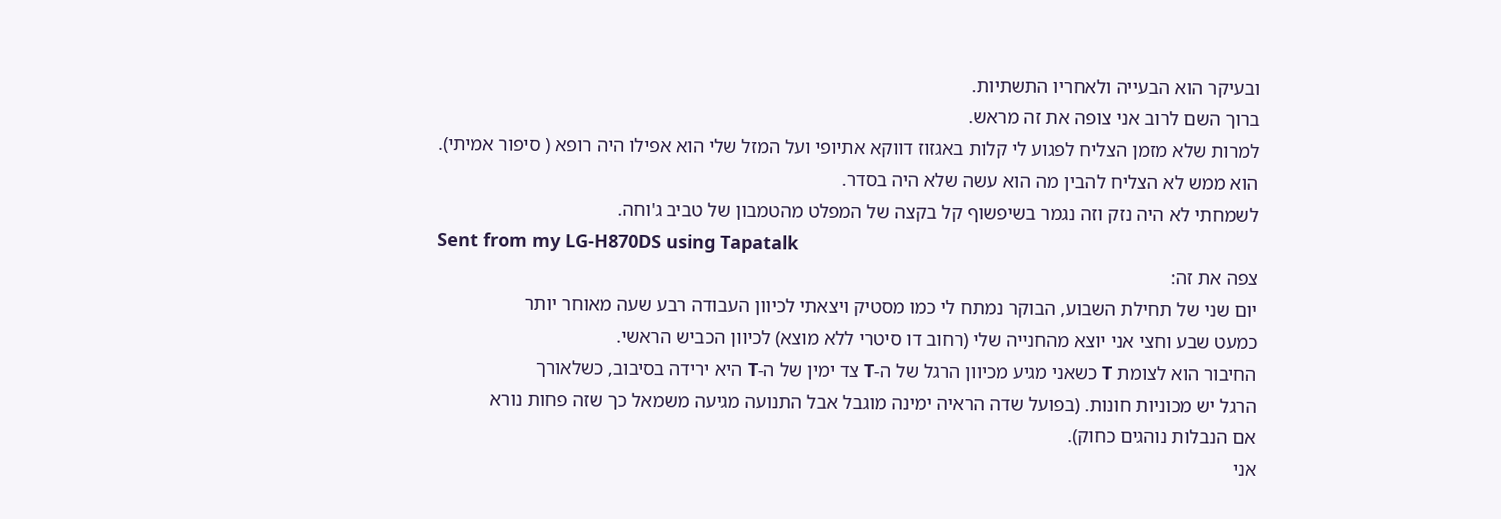ובעיקר הוא הבעייה ולאחריו התשתיות.
ברוך השם לרוב אני צופה את זה מראש.
למרות שלא מזמן הצליח לפגוע לי קלות באגזוז דווקא אתיופי ועל המזל שלי הוא אפילו היה רופא ( סיפור אמיתי).
הוא ממש לא הצליח להבין מה הוא עשה שלא היה בסדר.
לשמחתי לא היה נזק וזה נגמר בשיפשוף קל בקצה של המפלט מהטמבון של טביב ג'וחה.
Sent from my LG-H870DS using Tapatalk
צפה את זה:
יום שני של תחילת השבוע, הבוקר נמתח לי כמו מסטיק ויצאתי לכיוון העבודה רבע שעה מאוחר יותר
כמעט שבע וחצי אני יוצא מהחנייה שלי (רחוב דו סיטרי ללא מוצא) לכיוון הכביש הראשי.
החיבור הוא לצומת T כשאני מגיע מכיוון הרגל של ה-T צד ימין של ה-T היא ירידה בסיבוב, כשלאורך
הרגל יש מכוניות חונות. (בפועל שדה הראיה ימינה מוגבל אבל התנועה מגיעה משמאל כך שזה פחות נורא
אם הנבלות נוהגים כחוק).
אני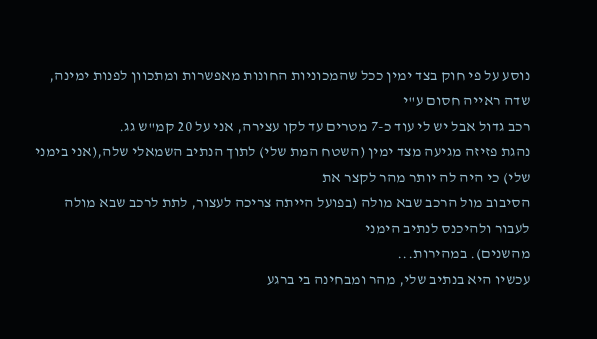נוסע על פי חוק בצד ימין ככל שהמכוניות החונות מאפשרות ומתכוון לפנות ימינה, שדה ראייה חסום ע"י
רכב גדול אבל יש לי עוד כ-7 מטרים עד לקו עצירה, אני על 20 קמ"ש גג.
נהגת פזיזה מגיעה מצד ימין (השטח המת שלי) לתוך הנתיב השמאלי שלה,(אני בימני שלי) כי היה לה יותר מהר לקצר את
הסיבוב מול הרכב שבא מולה (בפועל הייתה צריכה לעצור, לתת לרכב שבא מולה לעבור ולהיכנס לנתיב הימני
מהשנים). במהירות...
עכשיו היא בנתיב שלי, מהר ומבחינה בי ברגע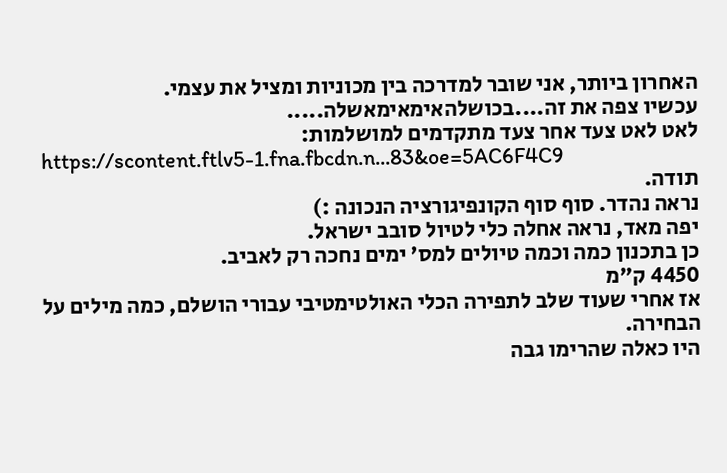האחרון ביותר, אני שובר למדרכה בין מכוניות ומציל את עצמי.
עכשיו צפה את זה....בכושלהאימאימאשלה.....
לאט לאט צעד אחר צעד מתקדמים למושלמות:
https://scontent.ftlv5-1.fna.fbcdn.n...83&oe=5AC6F4C9
תודה.
נראה נהדר. סוף סוף הקונפיגורציה הנכונה :)
יפה מאד, נראה אחלה כלי לטיול סובב ישראל.
כן בתכנון כמה וכמה טיולים למס' ימים נחכה רק לאביב.
4450 ק"מ
אז אחרי שעוד שלב לתפירה הכלי האולטימטיבי עבורי הושלם, כמה מילים על הבחירה.
היו כאלה שהרימו גבה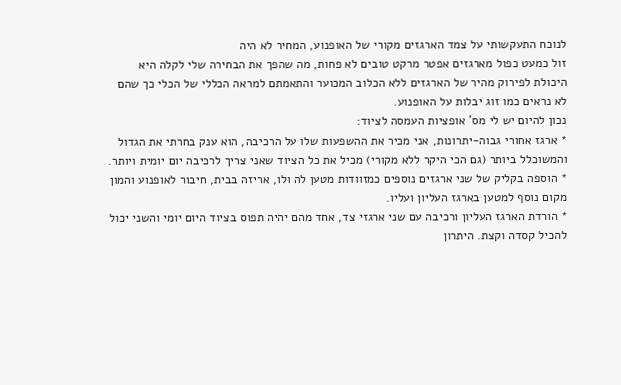לנוכח התעקשותי על צמד הארגזים מקורי של האופנוע, המחיר לא היה
זול כמעט כפול מארגזים אפטר מרקט טובים לא פחות, מה שהפך את הבחירה שלי לקלה היא
היכולת לפירוק מהיר של הארגזים ללא הכלוב המכוער והתאמתם למראה הכללי של הכלי כך שהם
לא נראים כמו זוג יבלות על האופנוע.
נכון להיום יש לי מס' אופציות העמסה לציוד:
* ארגז אחורי גבוה-יתרונות, אני מכיר את ההשפעות שלו על הרכיבה, הוא ענק בחרתי את הגדול
והמשוכלל ביותר (גם הכי היקר ללא מקורי) מכיל את כל הציוד שאני צריך לרכיבה יום יומית ויותר.
* הוספה בקליק של שני ארגזים נוספים כמזוודות מטען לה ולו, אריזה בבית, חיבור לאופנוע והמון
מקום נוסף למטען בארגז העליון ועליו.
* הורדת הארגז העליון ורכיבה עם שני ארגזי צד, אחד מהם יהיה תפוס בציוד היום יומי והשני יכול
להכיל קסדה וקצת. היתרון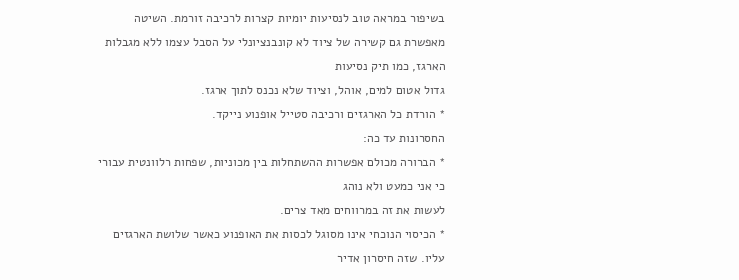בשיפור במראה טוב לנסיעות יומיות קצרות לרכיבה זורמת. השיטה
מאפשרת גם קשירה של ציוד לא קונבנציונלי על הסבל עצמו ללא מגבלות הארגז, כמו תיק נסיעות
גדול אטום למים, אוהל, וציוד שלא נכנס לתוך ארגז.
* הורדת כל הארגזים ורכיבה סטייל אופנוע נייקד.
החסרונות עד כה:
* הברורה מכולם אפשרות ההשתחלות בין מכוניות, שפחות רלוונטית עבורי כי אני כמעט ולא נוהג
לעשות את זה במרווחים מאד צרים.
* הכיסוי הנוכחי אינו מסוגל לכסות את האופנוע כאשר שלושת הארגזים עליו. שזה חיסרון אדיר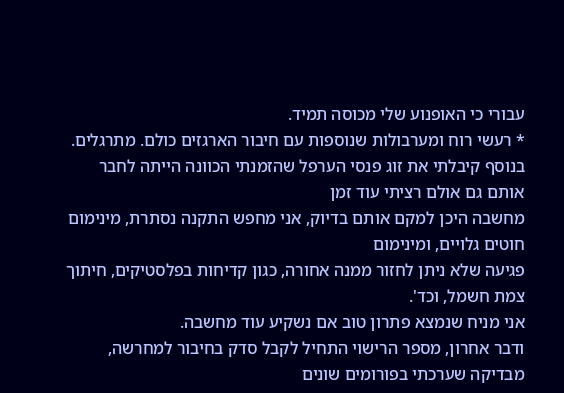עבורי כי האופנוע שלי מכוסה תמיד.
* רעשי רוח ומערבולות שנוספות עם חיבור הארגזים כולם. מתרגלים.
בנוסף קיבלתי את זוג פנסי הערפל שהזמנתי הכוונה הייתה לחבר אותם גם אולם רציתי עוד זמן
מחשבה היכן למקם אותם בדיוק, אני מחפש התקנה נסתרת, מינימום חוטים גלויים, ומינימום
פגיעה שלא ניתן לחזור ממנה אחורה, כגון קדיחות בפלסטיקים, חיתוך צמת חשמל, וכד'.
אני מניח שנמצא פתרון טוב אם נשקיע עוד מחשבה.
ודבר אחרון, מספר הרישוי התחיל לקבל סדק בחיבור למחרשה, מבדיקה שערכתי בפורומים שונים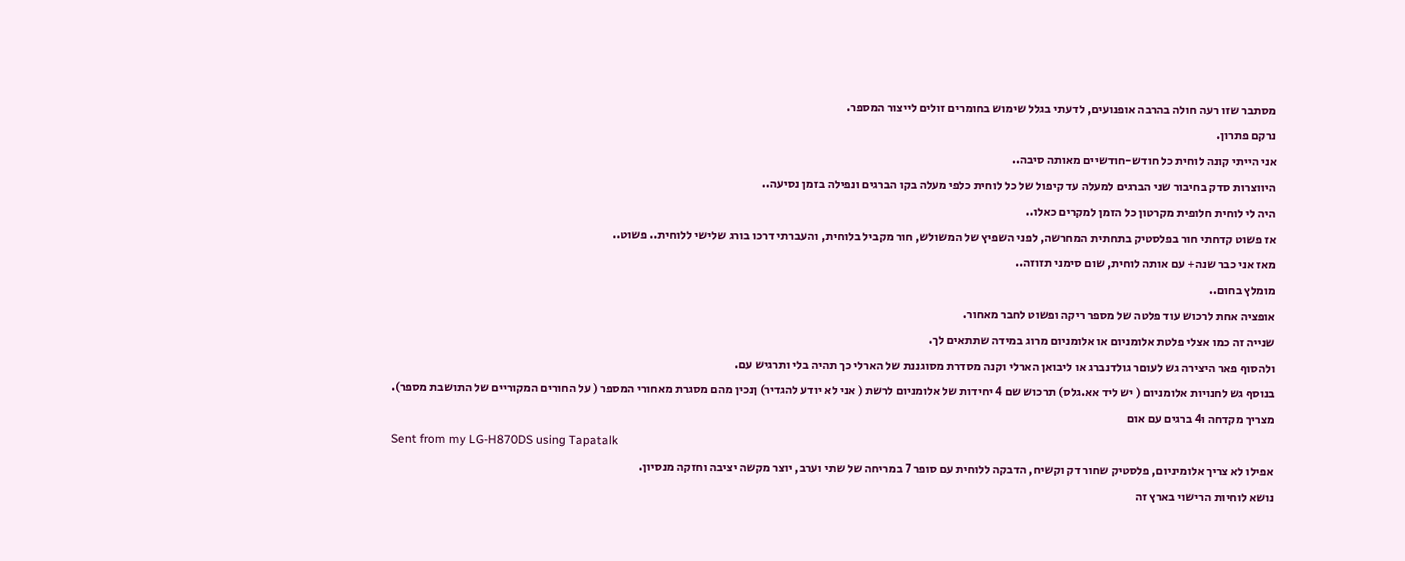מסתבר שזו רעה חולה בהרבה אופנועים, לדעתי בגלל שימוש בחומרים זולים לייצור המספר.
נרקם פתרון.
אני הייתי קונה לוחית כל חודש-חודשיים מאותה סיבה..
היווצרות סדק בחיבור שני הברגים למעלה עד קיפול של כל לוחית כלפי מעלה בקו הברגים ונפילה בזמן נסיעה..
היה לי לוחית חלופית מקרטון כל הזמן למקרים כאלו..
אז פשוט קדחתי חור בפלסטיק בתחתית המחרשה, לפני השפיץ של המשולש, חור מקביל בלוחית, והעברתי דרכו בורג שלישי ללוחית.. פשוט..
מאז אני כבר שנה+ עם אותה לוחית, שום סימני תזוזה..
מומלץ בחום..
אופציה אחת לרכוש עוד פלטה של מספר ריקה ופשוט לחבר מאחור.
שנייה זה כמו אצלי פלטת אלומניום או אלומניום מרוג במידה שתתאים לך.
ולהסוף פאר היצירה גש לעוםר גולדנברג או ליבואן הארלי וקנה מסדרת מסוגננת של הארלי כך תהיה בלי ותרגיש עם.
בנוסף גש לחנויות אלומניום ( יש ליד אא.גלס) תרכוש שם 4 יחידות של אלומניום לרשת ( אני לא יודע להגדיר) ןנכין מהם מסגרת מאחורי המספר ( על החורים המקוריים של התושבת מספר).
מצריך מקדחה ו4 ברגים עם אום
Sent from my LG-H870DS using Tapatalk
אפילו לא צריך אלומיניום, פלסטיק שחור דק וקשיח, הדבקה ללוחית עם סופר 7 במריחה של שתי וערב, יוצר מקשה יציבה וחזקה מנסיון.
נושא לוחיות הרישוי בארץ זה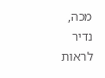מכה, נדיר לראות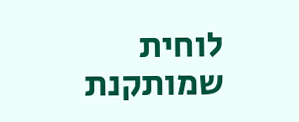לוחית שמותקנת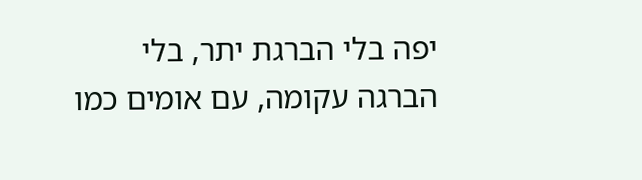יפה בלי הברגת יתר, בלי הברגה עקומה, עם אומים כמו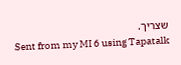שצריך.
Sent from my MI 6 using Tapatalk